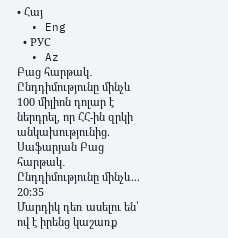• Հայ
  • Eng
  • РУС
  • Az
Բաց հարթակ․ Ընդդիմությունը մինչև 100 միլիոն դոլար է ներդրել, որ ՀՀ-ին զրկի անկախությունից. Սաֆարյան Բաց հարթակ․ Ընդդիմությունը մինչև... 20:35
Մարդիկ դեռ ասելու են՝ ով է իրենց կաշառք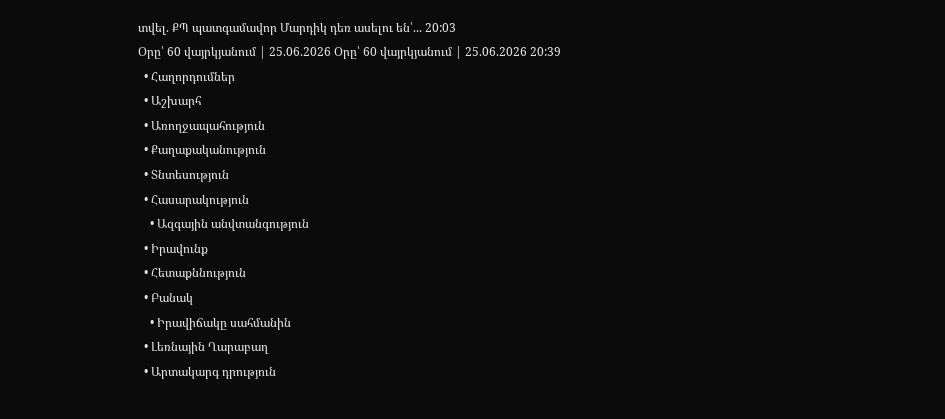տվել. ՔՊ պատգամավոր Մարդիկ դեռ ասելու են՝... 20:03
Օրը՝ 60 վայրկյանում | 25.06.2026 Օրը՝ 60 վայրկյանում | 25.06.2026 20:39
  • Հաղորդումներ
  • Աշխարհ
  • Առողջապահություն
  • Քաղաքականություն
  • Տնտեսություն
  • Հասարակություն
    • Ազգային անվտանգություն
  • Իրավունք
  • Հետաքննություն
  • Բանակ
    • Իրավիճակը սահմանին
  • Լեռնային Ղարաբաղ
  • Արտակարգ դրություն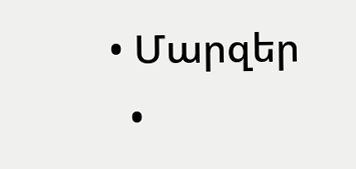• Մարզեր
  •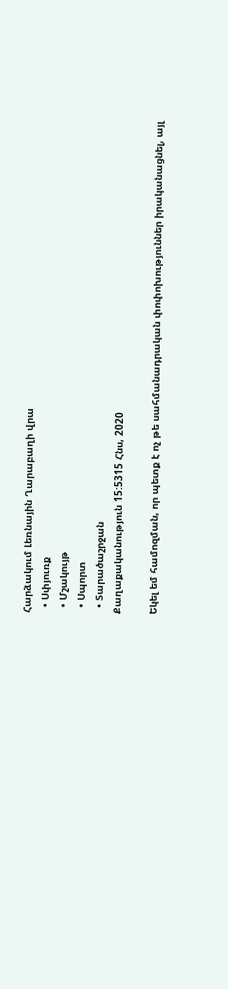Հարձակում Լեռնային Ղարաբաղի վրա
  • Սփյուռք
  • Մշակույթ
  • Սպորտ
  • Տարածաշրջան
Քաղաքականություն 15:5315 Հնս, 2020

Եկել եմ համոզման, որ պետք է ոչ թե սահմանադրական փոփոխություններ իրականացնել, այլ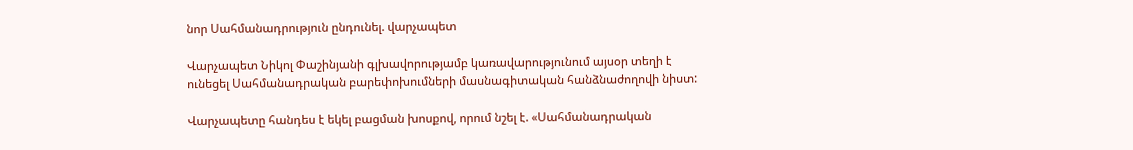նոր Սահմանադրություն ընդունել. վարչապետ

Վարչապետ Նիկոլ Փաշինյանի գլխավորությամբ կառավարությունում այսօր տեղի է ունեցել Սահմանադրական բարեփոխումների մասնագիտական հանձնաժողովի նիստ:

Վարչապետը հանդես է եկել բացման խոսքով, որում նշել է. «Սահմանադրական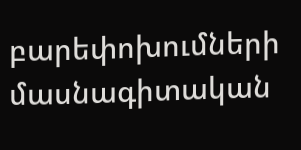բարեփոխումների մասնագիտական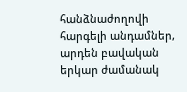հանձնաժողովի հարգելի անդամներ, արդեն բավական երկար ժամանակ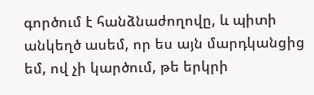գործում է հանձնաժողովը, և պիտի անկեղծ ասեմ, որ ես այն մարդկանցից եմ, ով չի կարծում, թե երկրի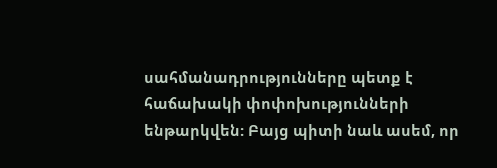սահմանադրությունները պետք է հաճախակի փոփոխությունների ենթարկվեն: Բայց պիտի նաև ասեմ, որ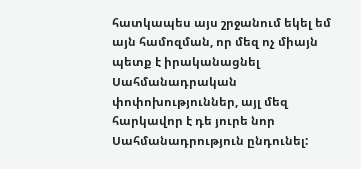հատկապես այս շրջանում եկել եմ այն համոզման, որ մեզ ոչ միայն պետք է իրականացնել Սահմանադրական փոփոխություններ, այլ մեզ հարկավոր է դե յուրե նոր Սահմանադրություն ընդունել: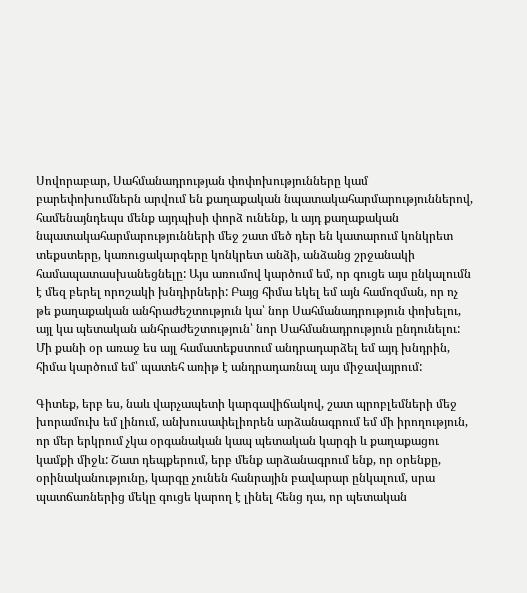Սովորաբար, Սահմանադրության փոփոխությունները կամ բարեփոխումներն արվում են քաղաքական նպատակահարմարություններով, համենայնդեպս մենք այդպիսի փորձ ունենք, և այդ քաղաքական նպատակահարմարությունների մեջ շատ մեծ դեր են կատարում կոնկրետ տեքստերը, կառուցակարգերը կոնկրետ անձի, անձանց շրջանակի համապատասխանեցնելը: Այս առումով կարծում եմ, որ գուցե այս ընկալումն է մեզ բերել որոշակի խնդիրների: Բայց հիմա եկել եմ այն համոզման, որ ոչ թե քաղաքական անհրաժեշտություն կա՝ նոր Սահմանադրություն փոխելու, այլ կա պետական անհրաժեշտություն՝ նոր Սահմանադրություն ընդունելու: Մի քանի օր առաջ ես այլ համատեքստում անդրադարձել եմ այդ խնդրին, հիմա կարծում եմ՝ պատեհ առիթ է անդրադառնալ այս միջավայրում:

Գիտեք, երբ ես, նաև վարչապետի կարգավիճակով, շատ պրոբլեմների մեջ խորամուխ եմ լինում, անխուսափելիորեն արձանագրում եմ մի իրողություն, որ մեր երկրում չկա օրգանական կապ պետական կարգի և քաղաքացու կամքի միջև: Շատ դեպքերում, երբ մենք արձանագրում ենք, որ օրենքը, օրինականությունը, կարգը չունեն հանրային բավարար ընկալում, սրա պատճառներից մեկը գուցե կարող է լինել հենց դա, որ պետական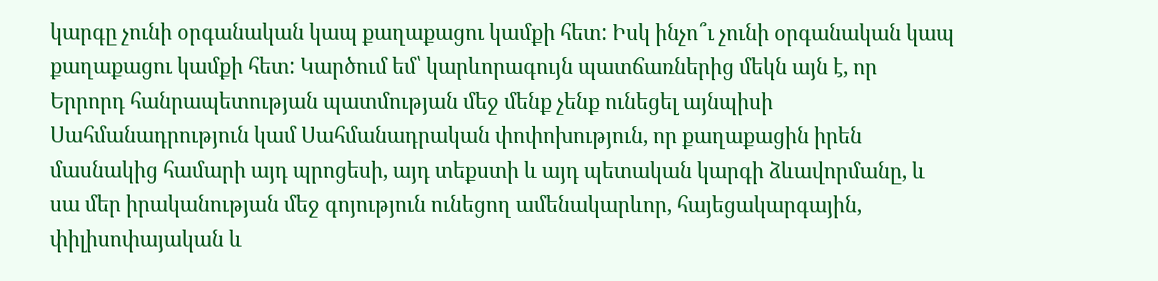կարգը չունի օրգանական կապ քաղաքացու կամքի հետ: Իսկ ինչո՞ւ չունի օրգանական կապ քաղաքացու կամքի հետ: Կարծում եմ՝ կարևորագույն պատճառներից մեկն այն է, որ Երրորդ հանրապետության պատմության մեջ մենք չենք ունեցել այնպիսի Սահմանադրություն կամ Սահմանադրական փոփոխություն, որ քաղաքացին իրեն մասնակից համարի այդ պրոցեսի, այդ տեքստի և այդ պետական կարգի ձևավորմանը, և սա մեր իրականության մեջ գոյություն ունեցող ամենակարևոր, հայեցակարգային, փիլիսոփայական և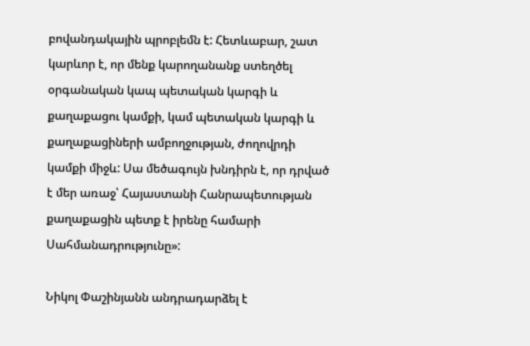բովանդակային պրոբլեմն է: Հետևաբար, շատ կարևոր է, որ մենք կարողանանք ստեղծել օրգանական կապ պետական կարգի և քաղաքացու կամքի, կամ պետական կարգի և քաղաքացիների ամբողջության, ժողովրդի կամքի միջև: Սա մեծագույն խնդիրն է, որ դրված է մեր առաջ՝ Հայաստանի Հանրապետության քաղաքացին պետք է իրենը համարի Սահմանադրությունը»:

Նիկոլ Փաշինյանն անդրադարձել է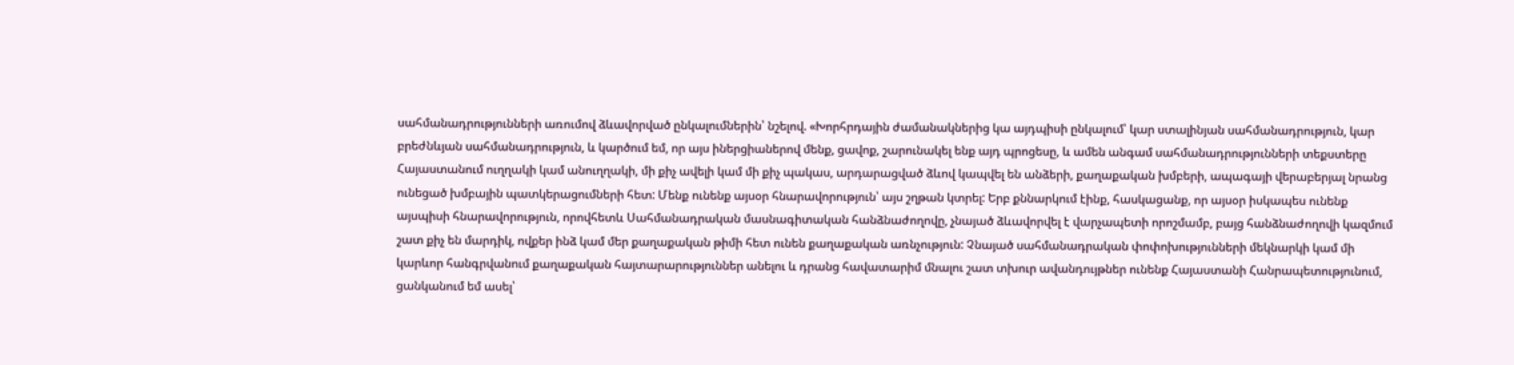սահմանադրությունների առումով ձևավորված ընկալումներին՝ նշելով. «Խորհրդային ժամանակներից կա այդպիսի ընկալում՝ կար ստալինյան սահմանադրություն, կար բրեժնևյան սահմանադրություն, և կարծում եմ, որ այս իներցիաներով մենք, ցավոք, շարունակել ենք այդ պրոցեսը, և ամեն անգամ սահմանադրությունների տեքստերը Հայաստանում ուղղակի կամ անուղղակի, մի քիչ ավելի կամ մի քիչ պակաս, արդարացված ձևով կապվել են անձերի, քաղաքական խմբերի, ապագայի վերաբերյալ նրանց ունեցած խմբային պատկերացումների հետ: Մենք ունենք այսօր հնարավորություն՝ այս շղթան կտրել: Երբ քննարկում էինք, հասկացանք, որ այսօր իսկապես ունենք այսպիսի հնարավորություն, որովհետև Սահմանադրական մասնագիտական հանձնաժողովը, չնայած ձևավորվել է վարչապետի որոշմամբ, բայց հանձնաժողովի կազմում շատ քիչ են մարդիկ, ովքեր ինձ կամ մեր քաղաքական թիմի հետ ունեն քաղաքական առնչություն: Չնայած սահմանադրական փոփոխությունների մեկնարկի կամ մի կարևոր հանգրվանում քաղաքական հայտարարություններ անելու և դրանց հավատարիմ մնալու շատ տխուր ավանդույթներ ունենք Հայաստանի Հանրապետությունում, ցանկանում եմ ասել՝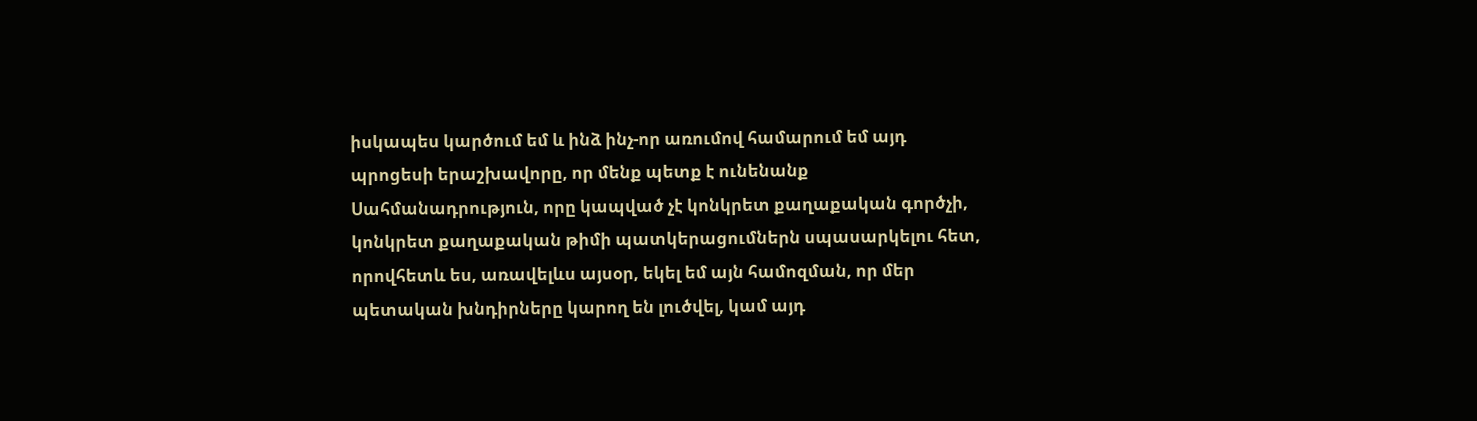իսկապես կարծում եմ և ինձ ինչ-որ առումով համարում եմ այդ պրոցեսի երաշխավորը, որ մենք պետք է ունենանք Սահմանադրություն, որը կապված չէ կոնկրետ քաղաքական գործչի, կոնկրետ քաղաքական թիմի պատկերացումներն սպասարկելու հետ, որովհետև ես, առավելևս այսօր, եկել եմ այն համոզման, որ մեր պետական խնդիրները կարող են լուծվել, կամ այդ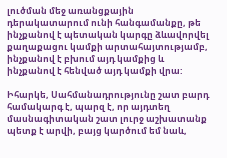լուծման մեջ առանցքային դերակատարում ունի հանգամանքը, թե ինչքանով է պետական կարգը ձևավորվել քաղաքացու կամքի արտահայտությամբ, ինչքանով է բխում այդ կամքից և ինչքանով է հենված այդ կամքի վրա:

Իհարկե, Սահմանադրությունը շատ բարդ համակարգ է, պարզ է, որ այդտեղ մասնագիտական շատ լուրջ աշխատանք պետք է արվի, բայց կարծում եմ նաև,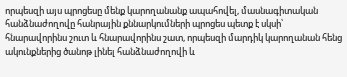որպեսզի այս պրոցեսը մենք կարողանանք ապահովել, մասնագիտական հանձնաժողովը հանրային քննարկումների պրոցես պետք է սկսի՝ հնարավորինս շուտ և հնարավորինս շատ, որպեսզի մարդիկ կարողանան հենց ակունքներից ծանոթ լինել հանձնաժողովի և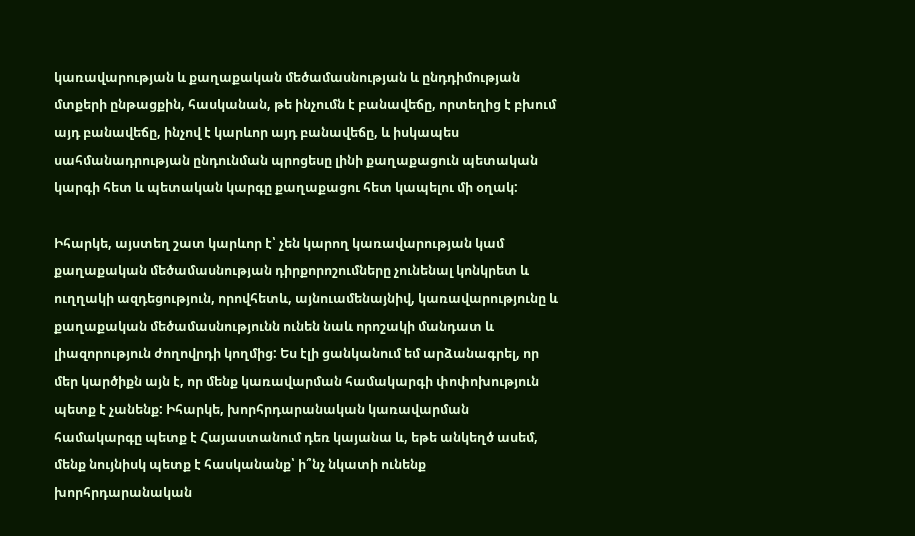կառավարության և քաղաքական մեծամասնության և ընդդիմության մտքերի ընթացքին, հասկանան, թե ինչումն է բանավեճը, որտեղից է բխում այդ բանավեճը, ինչով է կարևոր այդ բանավեճը, և իսկապես սահմանադրության ընդունման պրոցեսը լինի քաղաքացուն պետական կարգի հետ և պետական կարգը քաղաքացու հետ կապելու մի օղակ:

Իհարկե, այստեղ շատ կարևոր է՝ չեն կարող կառավարության կամ քաղաքական մեծամասնության դիրքորոշումները չունենալ կոնկրետ և ուղղակի ազդեցություն, որովհետև, այնուամենայնիվ, կառավարությունը և քաղաքական մեծամասնությունն ունեն նաև որոշակի մանդատ և լիազորություն ժողովրդի կողմից: Ես էլի ցանկանում եմ արձանագրել, որ մեր կարծիքն այն է, որ մենք կառավարման համակարգի փոփոխություն պետք է չանենք: Իհարկե, խորհրդարանական կառավարման համակարգը պետք է Հայաստանում դեռ կայանա և, եթե անկեղծ ասեմ, մենք նույնիսկ պետք է հասկանանք՝ ի՞նչ նկատի ունենք խորհրդարանական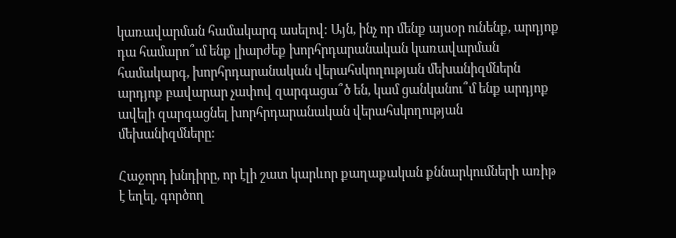կառավարման համակարգ ասելով: Այն, ինչ որ մենք այսօր ունենք, արդյոք դա համարո՞ւմ ենք լիարժեք խորհրդարանական կառավարման համակարգ, խորհրդարանական վերահսկողության մեխանիզմներն արդյոք բավարար չափով զարգացա՞ծ են, կամ ցանկանու՞մ ենք արդյոք ավելի զարգացնել խորհրդարանական վերահսկողության մեխանիզմները:

Հաջորդ խնդիրը, որ էլի շատ կարևոր քաղաքական քննարկումների առիթ է եղել, գործող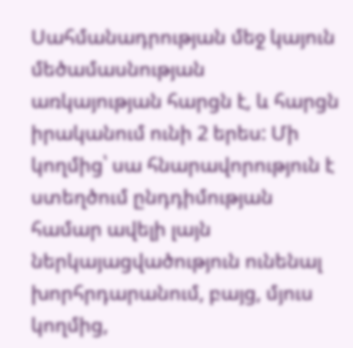Սահմանադրության մեջ կայուն մեծամասնության առկայության հարցն է, և հարցն իրականում ունի 2 երես: Մի կողմից՝ սա հնարավորություն է ստեղծում ընդդիմության համար ավելի լայն ներկայացվածություն ունենալ խորհրդարանում, բայց, մյուս կողմից,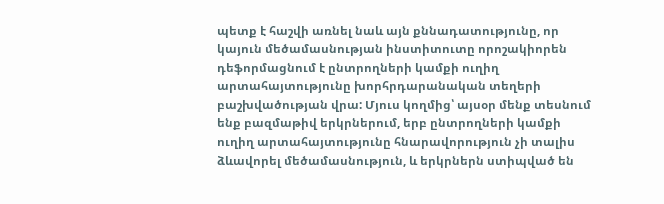պետք է հաշվի առնել նաև այն քննադատությունը, որ կայուն մեծամասնության ինստիտուտը որոշակիորեն դեֆորմացնում է ընտրողների կամքի ուղիղ արտահայտությունը խորհրդարանական տեղերի բաշխվածության վրա: Մյուս կողմից՝ այսօր մենք տեսնում ենք բազմաթիվ երկրներում, երբ ընտրողների կամքի ուղիղ արտահայտությունը հնարավորություն չի տալիս ձևավորել մեծամասնություն, և երկրներն ստիպված են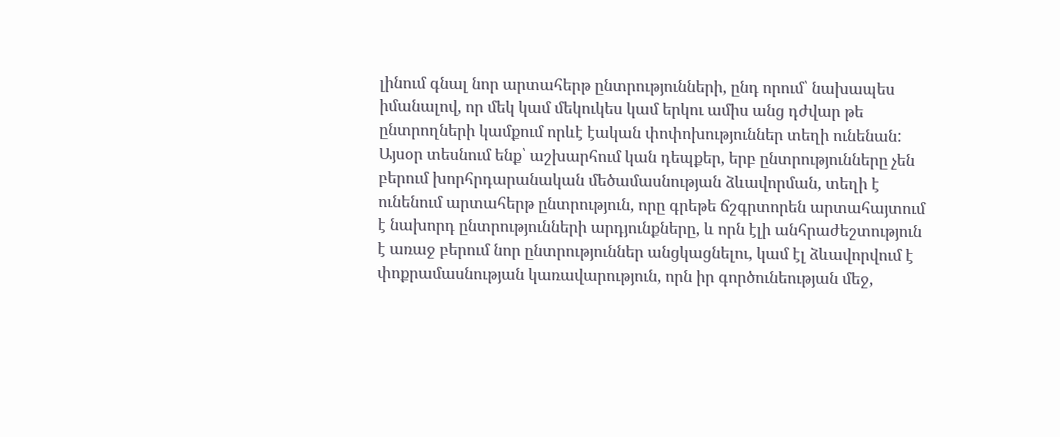լինում գնալ նոր արտահերթ ընտրությունների, ընդ որում՝ նախապես իմանալով, որ մեկ կամ մեկուկես կամ երկու ամիս անց դժվար թե ընտրողների կամքում որևէ էական փոփոխություններ տեղի ունենան: Այսօր տեսնում ենք՝ աշխարհում կան դեպքեր, երբ ընտրությունները չեն բերում խորհրդարանական մեծամասնության ձևավորման, տեղի է ունենում արտահերթ ընտրություն, որը գրեթե ճշգրտորեն արտահայտում է նախորդ ընտրությունների արդյունքները, և որն էլի անհրաժեշտություն է առաջ բերում նոր ընտրություններ անցկացնելու, կամ էլ ձևավորվում է փոքրամասնության կառավարություն, որն իր գործունեության մեջ,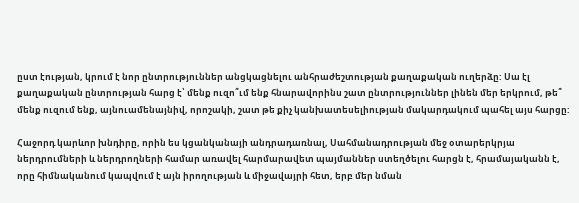ըստ էության, կրում է նոր ընտրություններ անցկացնելու անհրաժեշտության քաղաքական ուղերձը: Սա էլ քաղաքական ընտրության հարց է՝ մենք ուզո՞ւմ ենք հնարավորինս շատ ընտրություններ լինեն մեր երկրում, թե՞ մենք ուզում ենք, այնուամենայնիվ, որոշակի, շատ թե քիչ կանխատեսելիության մակարդակում պահել այս հարցը:

Հաջորդ կարևոր խնդիրը, որին ես կցանկանայի անդրադառնալ, Սահմանադրության մեջ օտարերկրյա ներդրումների և ներդրողների համար առավել հարմարավետ պայմաններ ստեղծելու հարցն է, հրամայականն է, որը հիմնականում կապվում է այն իրողության և միջավայրի հետ, երբ մեր նման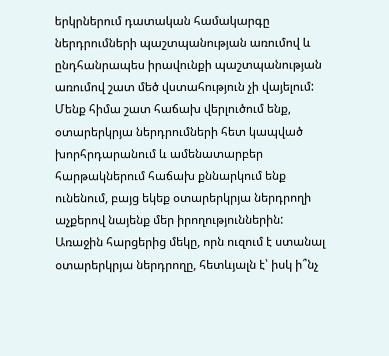երկրներում դատական համակարգը ներդրումների պաշտպանության առումով և ընդհանրապես իրավունքի պաշտպանության առումով շատ մեծ վստահություն չի վայելում: Մենք հիմա շատ հաճախ վերլուծում ենք, օտարերկրյա ներդրումների հետ կապված խորհրդարանում և ամենատարբեր հարթակներում հաճախ քննարկում ենք ունենում, բայց եկեք օտարերկրյա ներդրողի աչքերով նայենք մեր իրողություններին: Առաջին հարցերից մեկը, որն ուզում է ստանալ օտարերկրյա ներդրողը, հետևյալն է՝ իսկ ի՞նչ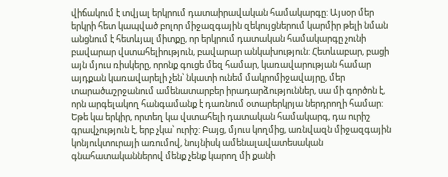վիճակում է տվյալ երկրում դատաիրավական համակարգը: Այսօր մեր երկրի հետ կապված բոլոր միջազգային զեկույցներում կարմիր թելի նման անցնում է հետևյալ միտքը, որ երկրում դատական համակարգը չունի բավարար վստահելիություն, բավարար անկախություն: Հետևաբար, բացի այն մյուս ռիսկերը, որոնք գուցե մեզ համար, կառավարության համար այդքան կառավարելի չեն՝ նկատի ունեմ մակրոմիջավայրը, մեր տարածաշրջանում ամենատարբեր իրադարձություններ, սա մի գործոն է, որն արգելակող հանգամանք է դառնում օտարերկրյա ներդրողի համար: Եթե կա երկիր, որտեղ կա վստահելի դատական համակարգ, դա ուրիշ գրավչություն է, երբ չկա՝ ուրիշ: Բայց, մյուս կողմից, առնվազն միջազգային կոնյուկտուրայի առումով, նույնիսկ ամենալավատեսական գնահատականներով մենք չենք կարող մի քանի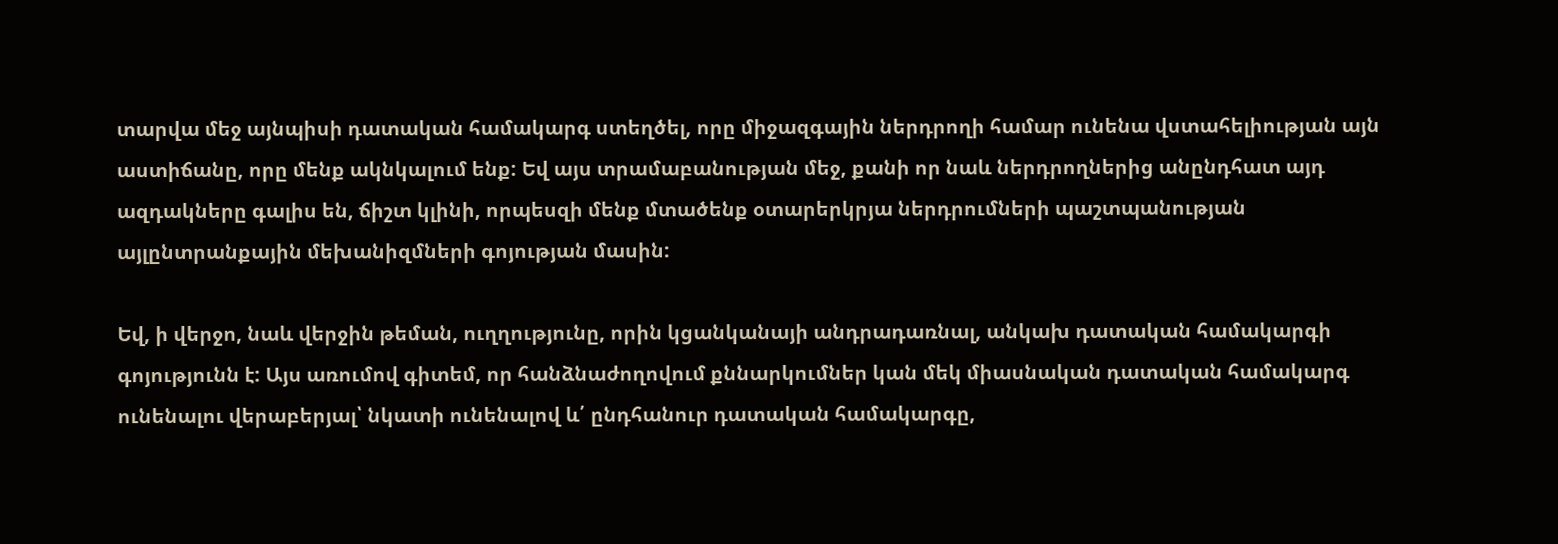տարվա մեջ այնպիսի դատական համակարգ ստեղծել, որը միջազգային ներդրողի համար ունենա վստահելիության այն աստիճանը, որը մենք ակնկալում ենք: Եվ այս տրամաբանության մեջ, քանի որ նաև ներդրողներից անընդհատ այդ ազդակները գալիս են, ճիշտ կլինի, որպեսզի մենք մտածենք օտարերկրյա ներդրումների պաշտպանության այլընտրանքային մեխանիզմների գոյության մասին:

Եվ, ի վերջո, նաև վերջին թեման, ուղղությունը, որին կցանկանայի անդրադառնալ, անկախ դատական համակարգի գոյությունն է: Այս առումով գիտեմ, որ հանձնաժողովում քննարկումներ կան մեկ միասնական դատական համակարգ ունենալու վերաբերյալ՝ նկատի ունենալով և՛ ընդհանուր դատական համակարգը,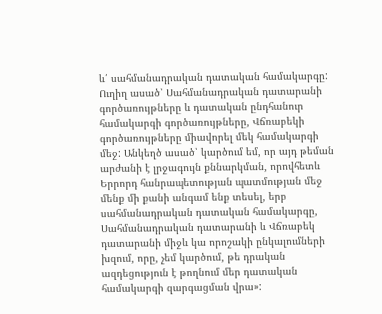և՛ սահմանադրական դատական համակարգը: Ուղիղ ասած՝ Սահմանադրական դատարանի գործառույթները և դատական ընդհանուր համակարգի գործառույթները, Վճռաբեկի գործառույթները միավորել մեկ համակարգի մեջ: Անկեղծ ասած՝ կարծում եմ, որ այդ թեման արժանի է լրջագույն քննարկման, որովհետև Երրորդ հանրապետության պատմության մեջ մենք մի քանի անգամ ենք տեսել, երբ սահմանադրական դատական համակարգը, Սահմանադրական դատարանի և Վճռաբեկ դատարանի միջև կա որոշակի ընկալումների խզում, որը, չեմ կարծում, թե դրական ազդեցություն է թողնում մեր դատական համակարգի զարգացման վրա»: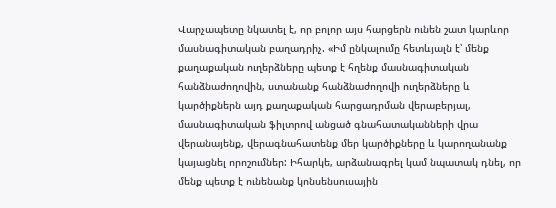Վարչապետը նկատել է, որ բոլոր այս հարցերն ունեն շատ կարևոր մասնագիտական բաղադրիչ. «Իմ ընկալումը հետևյալն է՝ մենք քաղաքական ուղերձները պետք է հղենք մասնագիտական հանձնաժողովին, ստանանք հանձնաժողովի ուղերձները և կարծիքներն այդ քաղաքական հարցադրման վերաբերյալ, մասնագիտական ֆիլտրով անցած գնահատականների վրա վերանայենք, վերագնահատենք մեր կարծիքները և կարողանանք կայացնել որոշումներ: Իհարկե, արձանագրել կամ նպատակ դնել, որ մենք պետք է ունենանք կոնսենսուսային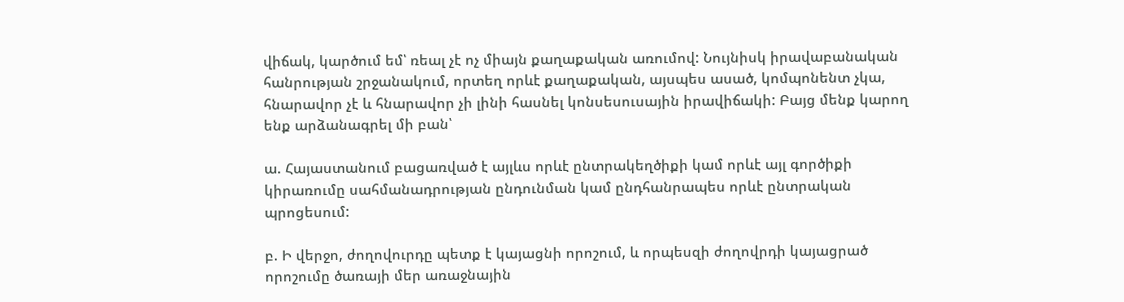վիճակ, կարծում եմ՝ ռեալ չէ ոչ միայն քաղաքական առումով: Նույնիսկ իրավաբանական հանրության շրջանակում, որտեղ որևէ քաղաքական, այսպես ասած, կոմպոնենտ չկա, հնարավոր չէ և հնարավոր չի լինի հասնել կոնսեսուսային իրավիճակի: Բայց մենք կարող ենք արձանագրել մի բան՝

ա. Հայաստանում բացառված է այլևս որևէ ընտրակեղծիքի կամ որևէ այլ գործիքի կիրառումը սահմանադրության ընդունման կամ ընդհանրապես որևէ ընտրական պրոցեսում:

բ. Ի վերջո, ժողովուրդը պետք է կայացնի որոշում, և որպեսզի ժողովրդի կայացրած որոշումը ծառայի մեր առաջնային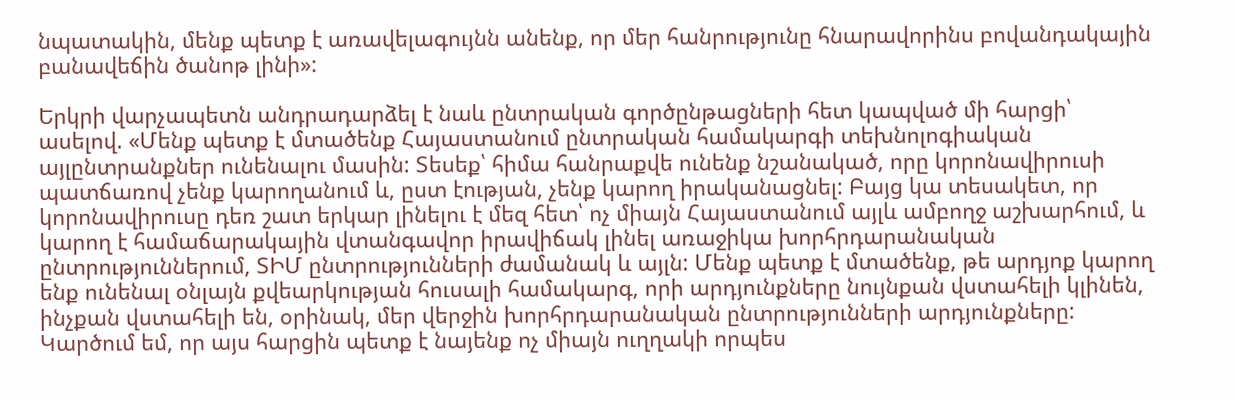նպատակին, մենք պետք է առավելագույնն անենք, որ մեր հանրությունը հնարավորինս բովանդակային բանավեճին ծանոթ լինի»:

Երկրի վարչապետն անդրադարձել է նաև ընտրական գործընթացների հետ կապված մի հարցի՝ ասելով. «Մենք պետք է մտածենք Հայաստանում ընտրական համակարգի տեխնոլոգիական այլընտրանքներ ունենալու մասին: Տեսեք՝ հիմա հանրաքվե ունենք նշանակած, որը կորոնավիրուսի պատճառով չենք կարողանում և, ըստ էության, չենք կարող իրականացնել: Բայց կա տեսակետ, որ կորոնավիրուսը դեռ շատ երկար լինելու է մեզ հետ՝ ոչ միայն Հայաստանում այլև ամբողջ աշխարհում, և կարող է համաճարակային վտանգավոր իրավիճակ լինել առաջիկա խորհրդարանական ընտրություններում, ՏԻՄ ընտրությունների ժամանակ և այլն: Մենք պետք է մտածենք, թե արդյոք կարող ենք ունենալ օնլայն քվեարկության հուսալի համակարգ, որի արդյունքները նույնքան վստահելի կլինեն, ինչքան վստահելի են, օրինակ, մեր վերջին խորհրդարանական ընտրությունների արդյունքները: Կարծում եմ, որ այս հարցին պետք է նայենք ոչ միայն ուղղակի որպես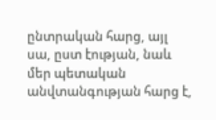ընտրական հարց, այլ սա, ըստ էության, նաև մեր պետական անվտանգության հարց է,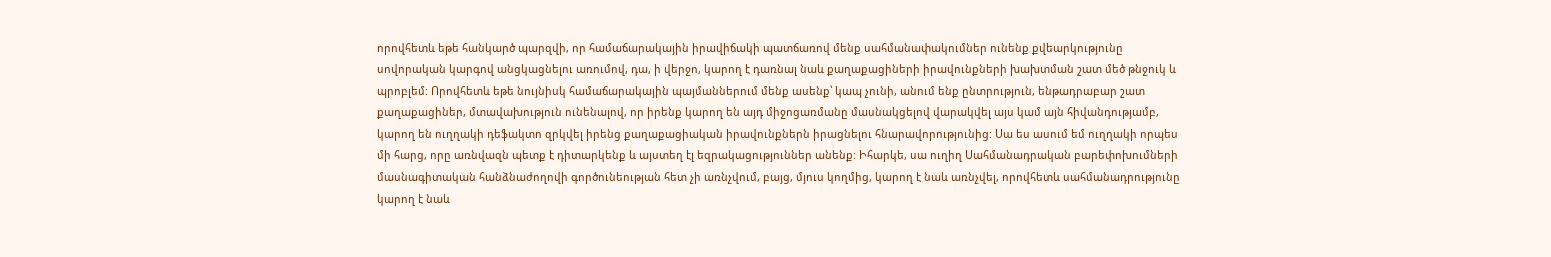որովհետև եթե հանկարծ պարզվի, որ համաճարակային իրավիճակի պատճառով մենք սահմանափակումներ ունենք քվեարկությունը սովորական կարգով անցկացնելու առումով, դա, ի վերջո, կարող է դառնալ նաև քաղաքացիների իրավունքների խախտման շատ մեծ թնջուկ և պրոբլեմ: Որովհետև եթե նույնիսկ համաճարակային պայմաններում մենք ասենք՝ կապ չունի, անում ենք ընտրություն, ենթադրաբար շատ քաղաքացիներ, մտավախություն ունենալով, որ իրենք կարող են այդ միջոցառմանը մասնակցելով վարակվել այս կամ այն հիվանդությամբ, կարող են ուղղակի դեֆակտո զրկվել իրենց քաղաքացիական իրավունքներն իրացնելու հնարավորությունից: Սա ես ասում եմ ուղղակի որպես մի հարց, որը առնվազն պետք է դիտարկենք և այստեղ էլ եզրակացություններ անենք: Իհարկե, սա ուղիղ Սահմանադրական բարեփոխումների մասնագիտական հանձնաժողովի գործունեության հետ չի առնչվում, բայց, մյուս կողմից, կարող է նաև առնչվել, որովհետև սահմանադրությունը կարող է նաև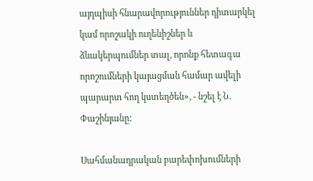այդպիսի հնարավորություններ դիտարկել կամ որոշակի ուղենիշներ և ձևակերպումներ տալ, որոնք հետագա որոշումների կայացման համար ավելի պարարտ հող կստեղծեն», - նշել է Ն. Փաշինյանը:

Սահմանադրական բարեփոխումների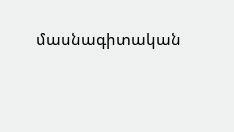մասնագիտական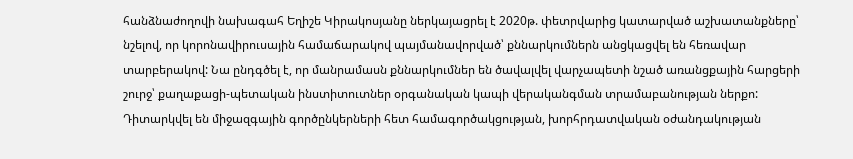հանձնաժողովի նախագահ Եղիշե Կիրակոսյանը ներկայացրել է 2020թ. փետրվարից կատարված աշխատանքները՝ նշելով, որ կորոնավիրուսային համաճարակով պայմանավորված՝ քննարկումներն անցկացվել են հեռավար տարբերակով: Նա ընդգծել է, որ մանրամասն քննարկումներ են ծավալվել վարչապետի նշած առանցքային հարցերի շուրջ՝ քաղաքացի-պետական ինստիտուտներ օրգանական կապի վերականգման տրամաբանության ներքո: Դիտարկվել են միջազգային գործընկերների հետ համագործակցության, խորհրդատվական օժանդակության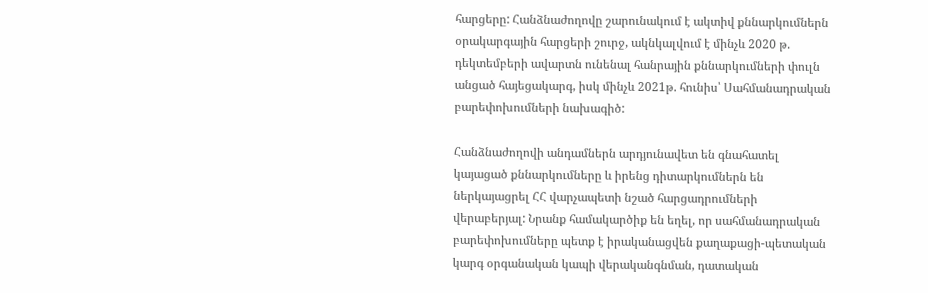հարցերը: Հանձնաժողովը շարունակում է ակտիվ քննարկումներն օրակարգային հարցերի շուրջ, ակնկալվում է մինչև 2020 թ. դեկտեմբերի ավարտն ունենալ հանրային քննարկումների փուլն անցած հայեցակարգ, իսկ մինչև 2021թ. հունիս՝ Սահմանադրական բարեփոխումների նախագիծ:

Հանձնաժողովի անդամներն արդյունավետ են գնահատել կայացած քննարկումները և իրենց դիտարկումներն են ներկայացրել ՀՀ վարչապետի նշած հարցադրումների վերաբերյալ: Նրանք համակարծիք են եղել, որ սահմանադրական բարեփոխումները պետք է իրականացվեն քաղաքացի-պետական կարգ օրգանական կապի վերականգնման, դատական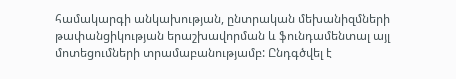համակարգի անկախության, ընտրական մեխանիզմների թափանցիկության երաշխավորման և ֆունդամենտալ այլ մոտեցումների տրամաբանությամբ: Ընդգծվել է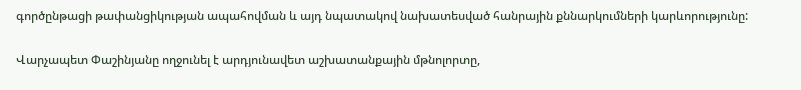գործընթացի թափանցիկության ապահովման և այդ նպատակով նախատեսված հանրային քննարկումների կարևորությունը:

Վարչապետ Փաշինյանը ողջունել է արդյունավետ աշխատանքային մթնոլորտը,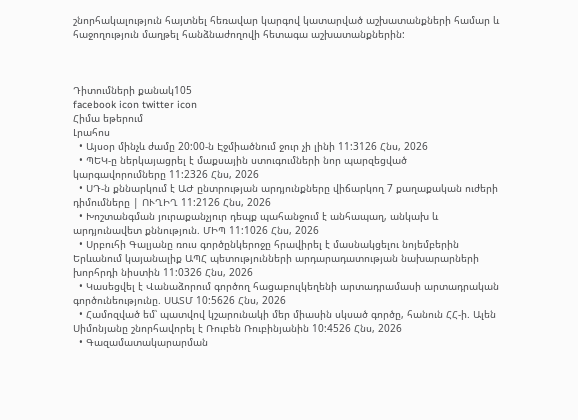շնորհակալություն հայտնել հեռավար կարգով կատարված աշխատանքների համար և հաջողություն մաղթել հանձնաժողովի հետագա աշխատանքներին:



Դիտումների քանակ105
facebook icon twitter icon
Հիմա եթերում
Լրահոս
  • Այսօր մինչև ժամը 20:00-ն Էջմիածնում ջուր չի լինի 11:3126 Հնս, 2026
  • ՊԵԿ-ը ներկայացրել է մաքսային ստուգումների նոր պարզեցված կարգավորումները 11:2326 Հնս, 2026
  • ՍԴ-ն քննարկում է ԱԺ ընտրության արդյունքները վիճարկող 7 քաղաքական ուժերի դիմումները | ՈՒՂԻՂ 11:2126 Հնս, 2026
  • Խոշտանգման յուրաքանչյուր դեպք պահանջում է անհապաղ, անկախ և արդյունավետ քննություն. ՄԻՊ 11:1026 Հնս, 2026
  • Սրբուհի Գալյանը ռուս գործընկերոջը հրավիրել է մասնակցելու նոյեմբերին Երևանում կայանալիք ԱՊՀ պետությունների արդարադատության նախարարների խորհրդի նիստին 11:0326 Հնս, 2026
  • Կասեցվել է Վանաձորում գործող հացաբուլկեղենի արտադրամասի արտադրական գործունեությունը. ՍԱՏՄ 10:5626 Հնս, 2026
  • Համոզված եմ՝ պատվով կշարունակի մեր միասին սկսած գործը, հանուն ՀՀ-ի. Ալեն Սիմոնյանը շնորհավորել է Ռուբեն Ռուբինյանին 10:4526 Հնս, 2026
  • Գազամատակարարման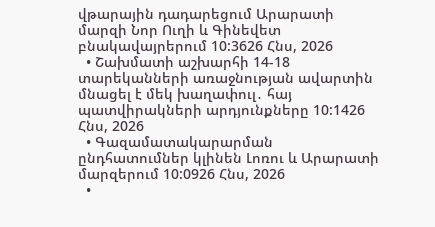վթարային դադարեցում Արարատի մարզի Նոր Ուղի և Գինեվետ բնակավայրերում 10:3626 Հնս, 2026
  • Շախմատի աշխարհի 14-18 տարեկանների առաջնության ավարտին մնացել է մեկ խաղափուլ․ հայ պատվիրակների արդյունքները 10:1426 Հնս, 2026
  • Գազամատակարարման ընդհատումներ կլինեն Լոռու և Արարատի մարզերում 10:0926 Հնս, 2026
  •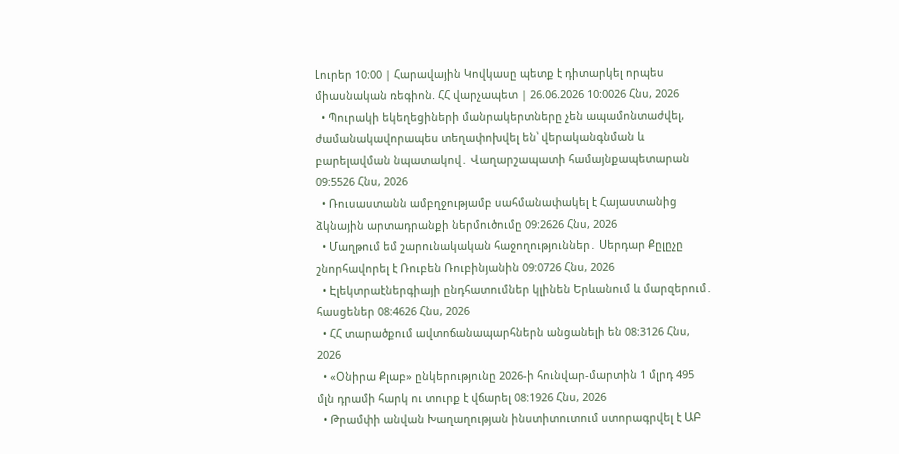Լուրեր 10:00 | Հարավային Կովկասը պետք է դիտարկել որպես միասնական ռեգիոն. ՀՀ վարչապետ | 26.06.2026 10:0026 Հնս, 2026
  • Պուրակի եկեղեցիների մանրակերտները չեն ապամոնտաժվել, ժամանակավորապես տեղափոխվել են՝ վերականգնման և բարելավման նպատակով․ Վաղարշապատի համայնքապետարան 09:5526 Հնս, 2026
  • Ռուսաստանն ամբղջությամբ սահմանափակել է Հայաստանից ձկնային արտադրանքի ներմուծումը 09:2626 Հնս, 2026
  • Մաղթում եմ շարունակական հաջողություններ․ Սերդար Քըլըչը շնորհավորել է Ռուբեն Ռուբինյանին 09:0726 Հնս, 2026
  • Էլեկտրաէներգիայի ընդհատումներ կլինեն Երևանում և մարզերում․ հասցեներ 08:4626 Հնս, 2026
  • ՀՀ տարածքում ավտոճանապարհներն անցանելի են 08:3126 Հնս, 2026
  • «Օնիրա Քլաբ» ընկերությունը 2026-ի հունվար-մարտին 1 մլրդ 495 մլն դրամի հարկ ու տուրք է վճարել 08:1926 Հնս, 2026
  • Թրամփի անվան Խաղաղության ինստիտուտում ստորագրվել է ԱԲ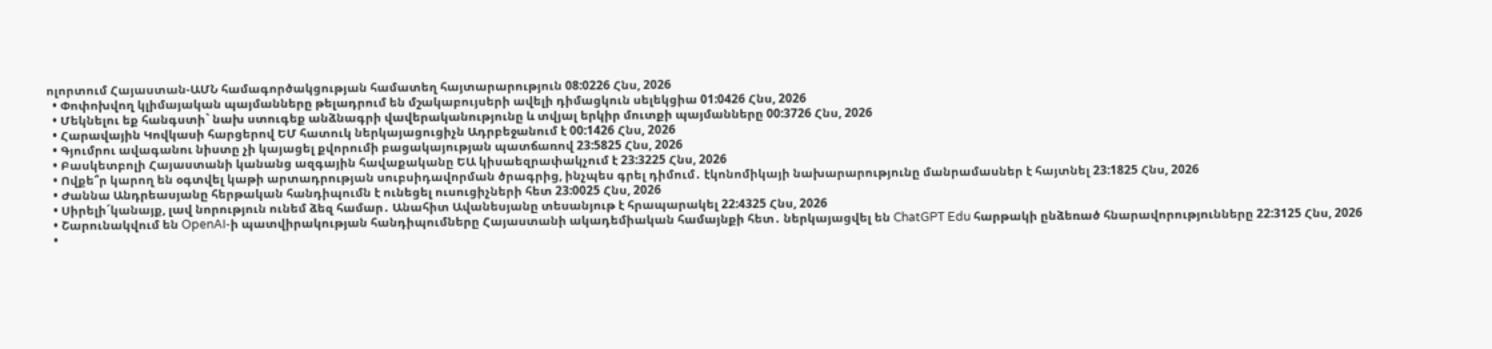ոլորտում Հայաստան-ԱՄՆ համագործակցության համատեղ հայտարարություն 08:0226 Հնս, 2026
  • Փոփոխվող կլիմայական պայմանները թելադրում են մշակաբույսերի ավելի դիմացկուն սելեկցիա 01:0426 Հնս, 2026
  • Մեկնելու եք հանգստի` նախ ստուգեք անձնագրի վավերականությունը և տվյալ երկիր մուտքի պայմանները 00:3726 Հնս, 2026
  • Հարավային Կովկասի հարցերով ԵՄ հատուկ ներկայացուցիչն Ադրբեջանում է 00:1426 Հնս, 2026
  • Գյումրու ավագանու նիստը չի կայացել քվորումի բացակայության պատճառով 23:5825 Հնս, 2026
  • Բասկետբոլի Հայաստանի կանանց ազգային հավաքականը ԵԱ կիսաեզրափակչում է 23:3225 Հնս, 2026
  • Ովքե՞ր կարող են օգտվել կաթի արտադրության սուբսիդավորման ծրագրից, ինչպես գրել դիմում․ էկոնոմիկայի նախարարությունը մանրամասներ է հայտնել 23:1825 Հնս, 2026
  • Ժաննա Անդրեասյանը հերթական հանդիպումն է ունեցել ուսուցիչների հետ 23:0025 Հնս, 2026
  • Սիրելի´կանայք, լավ նորություն ունեմ ձեզ համար․ Անահիտ Ավանեսյանը տեսանյութ է հրապարակել 22:4325 Հնս, 2026
  • Շարունակվում են OpenAI-ի պատվիրակության հանդիպումները Հայաստանի ակադեմիական համայնքի հետ․ ներկայացվել են ChatGPT Edu հարթակի ընձեռած հնարավորությունները 22:3125 Հնս, 2026
  •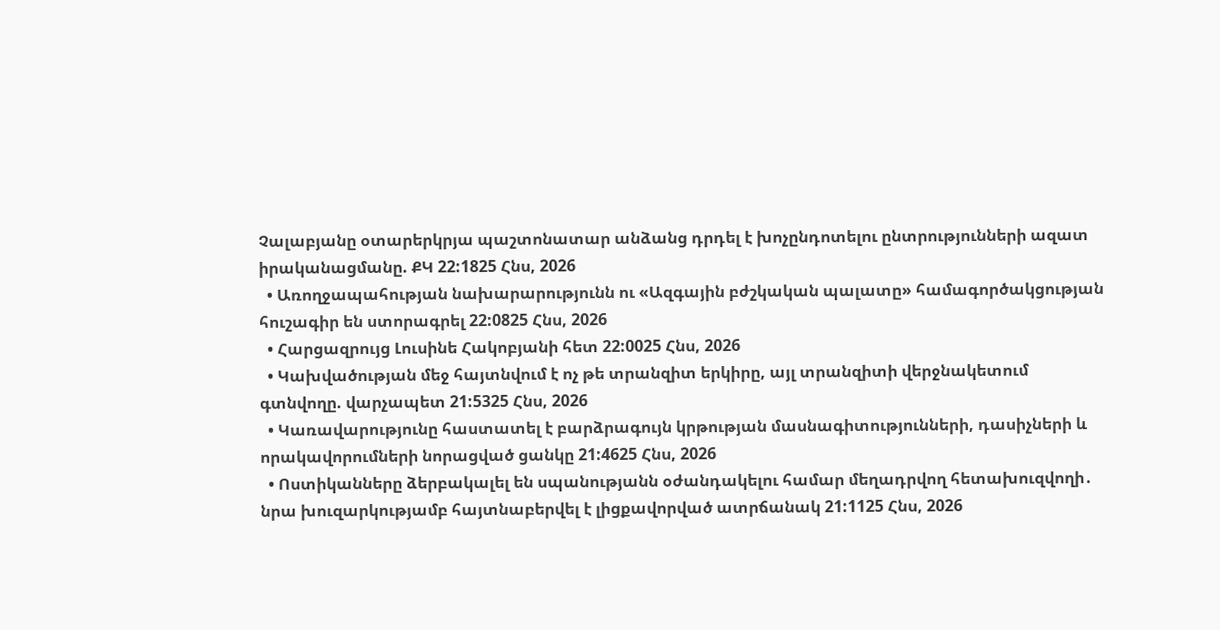Չալաբյանը օտարերկրյա պաշտոնատար անձանց դրդել է խոչընդոտելու ընտրությունների ազատ իրականացմանը. ՔԿ 22:1825 Հնս, 2026
  • Առողջապահության նախարարությունն ու «Ազգային բժշկական պալատը» համագործակցության հուշագիր են ստորագրել 22:0825 Հնս, 2026
  • Հարցազրույց Լուսինե Հակոբյանի հետ 22:0025 Հնս, 2026
  • Կախվածության մեջ հայտնվում է ոչ թե տրանզիտ երկիրը, այլ տրանզիտի վերջնակետում գտնվողը. վարչապետ 21:5325 Հնս, 2026
  • Կառավարությունը հաստատել է բարձրագույն կրթության մասնագիտությունների, դասիչների և որակավորումների նորացված ցանկը 21:4625 Հնս, 2026
  • Ոստիկանները ձերբակալել են սպանությանն օժանդակելու համար մեղադրվող հետախուզվողի․ նրա խուզարկությամբ հայտնաբերվել է լիցքավորված ատրճանակ 21:1125 Հնս, 2026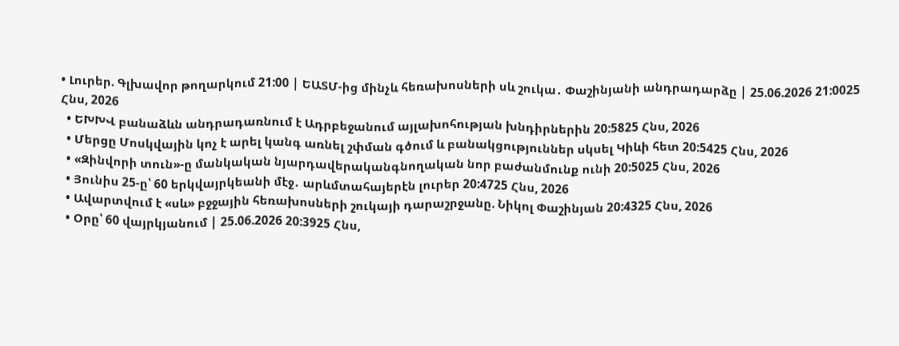• Լուրեր. Գլխավոր թողարկում 21:00 | ԵԱՏՄ-ից մինչև հեռախոսների սև շուկա․ Փաշինյանի անդրադարձը | 25.06.2026 21:0025 Հնս, 2026
  • ԵԽԽՎ բանաձևն անդրադառնում է Ադրբեջանում այլախոհության խնդիրներին 20:5825 Հնս, 2026
  • Մերցը Մոսկվային կոչ է արել կանգ առնել շփման գծում և բանակցություններ սկսել Կիևի հետ 20:5425 Հնս, 2026
  • «Զինվորի տուն»-ը մանկական նյարդավերականգնողական նոր բաժանմունք ունի 20:5025 Հնս, 2026
  • Յունիս 25-ը՝ 60 երկվայրկեանի մէջ․ արևմտահայերէն լուրեր 20:4725 Հնս, 2026
  • Ավարտվում է «սև» բջջային հեռախոսների շուկայի դարաշրջանը. Նիկոլ Փաշինյան 20:4325 Հնս, 2026
  • Օրը՝ 60 վայրկյանում | 25.06.2026 20:3925 Հնս,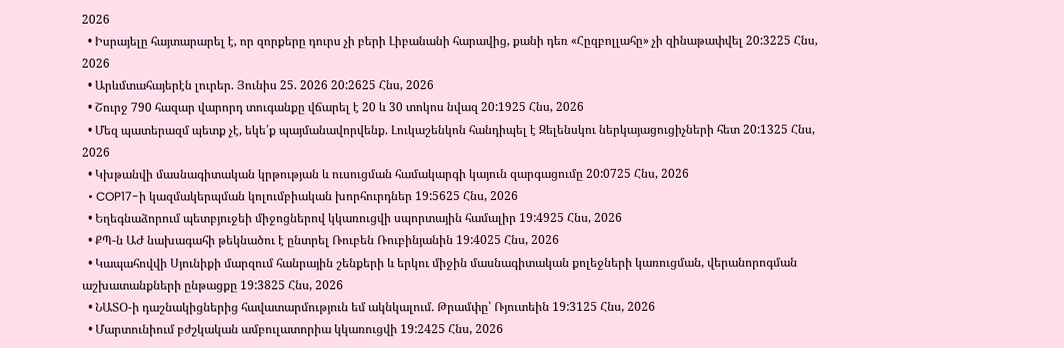2026
  • Իսրայելը հայտարարել է, որ զորքերը դուրս չի բերի Լիբանանի հարավից, քանի դեռ «Հըզբոլլահը» չի զինաթափվել 20:3225 Հնս, 2026
  • Արևմտահայերէն լուրեր. Յունիս 25. 2026 20:2625 Հնս, 2026
  • Շուրջ 790 հազար վարորդ տուգանքը վճարել է 20 և 30 տոկոս նվազ 20:1925 Հնս, 2026
  • Մեզ պատերազմ պետք չէ, եկե՛ք պայմանավորվենք. Լուկաշենկոն հանդիպել է Զելենսկու ներկայացուցիչների հետ 20:1325 Հնս, 2026
  • Կխթանվի մասնագիտական կրթության և ուսուցման համակարգի կայուն զարգացումը 20:0725 Հնս, 2026
  • COP17-ի կազմակերպման կոլումբիական խորհուրդներ 19:5625 Հնս, 2026
  • Եղեգնաձորում պետբյուջեի միջոցներով կկառուցվի սպորտային համալիր 19:4925 Հնս, 2026
  • ՔՊ-ն ԱԺ նախագահի թեկնածու է ընտրել Ռուբեն Ռուբինյանին 19:4025 Հնս, 2026
  • Կապահովվի Սյունիքի մարզում հանրային շենքերի և երկու միջին մասնագիտական քոլեջների կառուցման, վերանորոգման աշխատանքների ընթացքը 19:3825 Հնս, 2026
  • ՆԱՏՕ-ի դաշնակիցներից հավատարմություն եմ ակնկալում. Թրամփը՝ Ռյուտեին 19:3125 Հնս, 2026
  • Մարտունիում բժշկական ամբուլատորիա կկառուցվի 19:2425 Հնս, 2026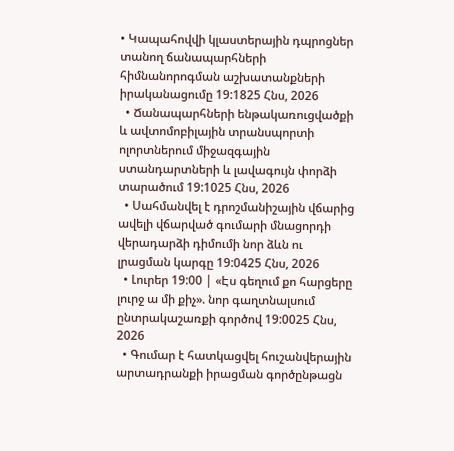• Կապահովվի կլաստերային դպրոցներ տանող ճանապարհների հիմնանորոգման աշխատանքների իրականացումը 19:1825 Հնս, 2026
  • Ճանապարհների ենթակառուցվածքի և ավտոմոբիլային տրանսպորտի ոլորտներում միջազգային ստանդարտների և լավագույն փորձի տարածում 19:1025 Հնս, 2026
  • Սահմանվել է դրոշմանիշային վճարից ավելի վճարված գումարի մնացորդի վերադարձի դիմումի նոր ձևն ու լրացման կարգը 19:0425 Հնս, 2026
  • Լուրեր 19:00 | «Էս գեղում քո հարցերը լուրջ ա մի քիչ». նոր գաղտնալսում ընտրակաշառքի գործով 19:0025 Հնս, 2026
  • Գումար է հատկացվել հուշանվերային արտադրանքի իրացման գործընթացն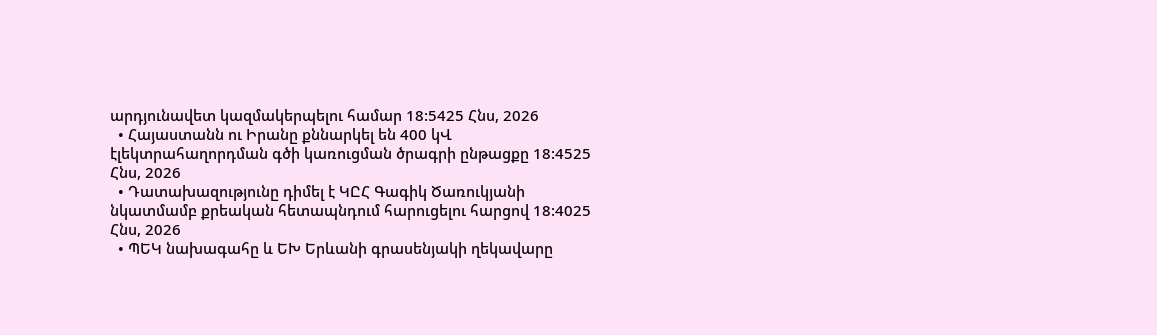արդյունավետ կազմակերպելու համար 18:5425 Հնս, 2026
  • Հայաստանն ու Իրանը քննարկել են 400 կՎ էլեկտրահաղորդման գծի կառուցման ծրագրի ընթացքը 18:4525 Հնս, 2026
  • Դատախազությունը դիմել է ԿԸՀ Գագիկ Ծառուկյանի նկատմամբ քրեական հետապնդում հարուցելու հարցով 18:4025 Հնս, 2026
  • ՊԵԿ նախագահը և ԵԽ Երևանի գրասենյակի ղեկավարը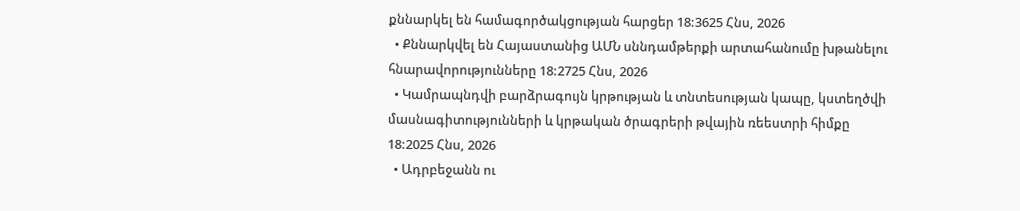քննարկել են համագործակցության հարցեր 18:3625 Հնս, 2026
  • Քննարկվել են Հայաստանից ԱՄՆ սննդամթերքի արտահանումը խթանելու հնարավորությունները 18:2725 Հնս, 2026
  • Կամրապնդվի բարձրագույն կրթության և տնտեսության կապը, կստեղծվի մասնագիտությունների և կրթական ծրագրերի թվային ռեեստրի հիմքը 18:2025 Հնս, 2026
  • Ադրբեջանն ու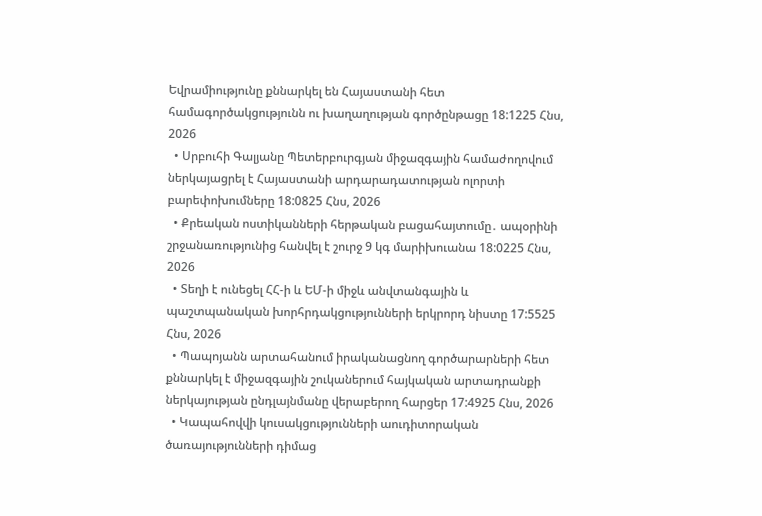Եվրամիությունը քննարկել են Հայաստանի հետ համագործակցությունն ու խաղաղության գործընթացը 18:1225 Հնս, 2026
  • Սրբուհի Գալյանը Պետերբուրգյան միջազգային համաժողովում ներկայացրել է Հայաստանի արդարադատության ոլորտի բարեփոխումները 18:0825 Հնս, 2026
  • Քրեական ոստիկանների հերթական բացահայտումը․ ապօրինի շրջանառությունից հանվել է շուրջ 9 կգ մարիխուանա 18:0225 Հնս, 2026
  • Տեղի է ունեցել ՀՀ-ի և ԵՄ-ի միջև անվտանգային և պաշտպանական խորհրդակցությունների երկրորդ նիստը 17:5525 Հնս, 2026
  • Պապոյանն արտահանում իրականացնող գործարարների հետ քննարկել է միջազգային շուկաներում հայկական արտադրանքի ներկայության ընդլայնմանը վերաբերող հարցեր 17:4925 Հնս, 2026
  • Կապահովվի կուսակցությունների աուդիտորական ծառայությունների դիմաց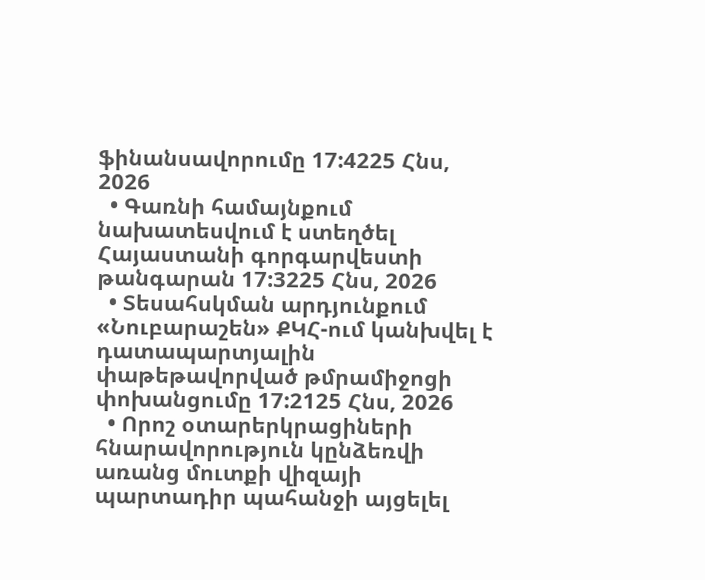ֆինանսավորումը 17:4225 Հնս, 2026
  • Գառնի համայնքում նախատեսվում է ստեղծել Հայաստանի գորգարվեստի թանգարան 17:3225 Հնս, 2026
  • Տեսահսկման արդյունքում «Նուբարաշեն» ՔԿՀ-ում կանխվել է դատապարտյալին փաթեթավորված թմրամիջոցի փոխանցումը 17:2125 Հնս, 2026
  • Որոշ օտարերկրացիների հնարավորություն կընձեռվի առանց մուտքի վիզայի պարտադիր պահանջի այցելել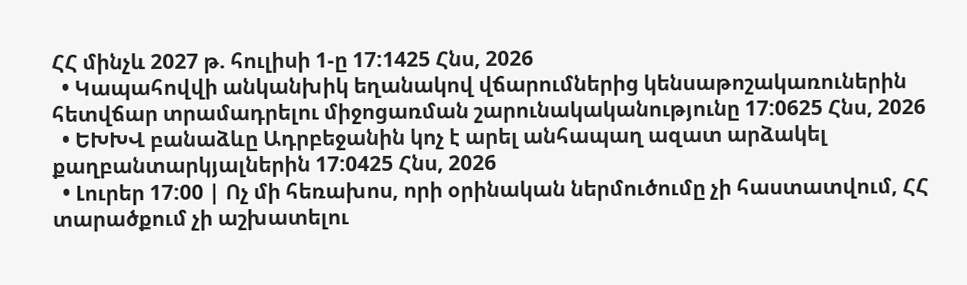ՀՀ մինչև 2027 թ. հուլիսի 1-ը 17:1425 Հնս, 2026
  • Կապահովվի անկանխիկ եղանակով վճարումներից կենսաթոշակառուներին հետվճար տրամադրելու միջոցառման շարունակականությունը 17:0625 Հնս, 2026
  • ԵԽԽՎ բանաձևը Ադրբեջանին կոչ է արել անհապաղ ազատ արձակել քաղբանտարկյալներին 17:0425 Հնս, 2026
  • Լուրեր 17:00 | Ոչ մի հեռախոս, որի օրինական ներմուծումը չի հաստատվում, ՀՀ տարածքում չի աշխատելու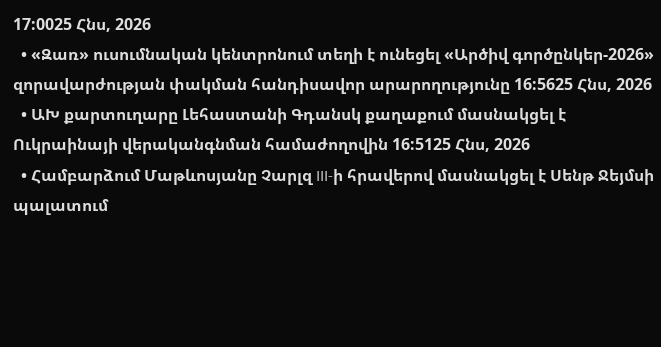17:0025 Հնս, 2026
  • «Զառ» ուսումնական կենտրոնում տեղի է ունեցել «Արծիվ գործընկեր-2026» զորավարժության փակման հանդիսավոր արարողությունը 16:5625 Հնս, 2026
  • ԱԽ քարտուղարը Լեհաստանի Գդանսկ քաղաքում մասնակցել է Ուկրաինայի վերականգնման համաժողովին 16:5125 Հնս, 2026
  • Համբարձում Մաթևոսյանը Չարլզ III-ի հրավերով մասնակցել է Սենթ Ջեյմսի պալատում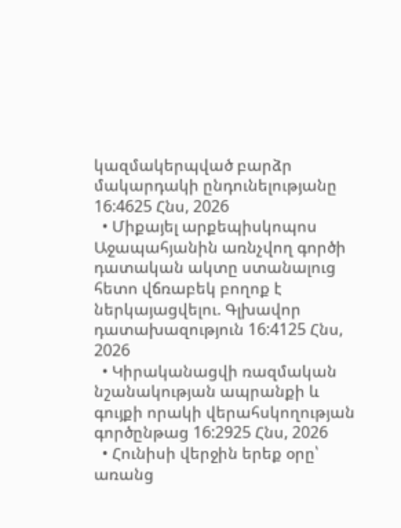կազմակերպված բարձր մակարդակի ընդունելությանը 16:4625 Հնս, 2026
  • Միքայել արքեպիսկոպոս Աջապահյանին առնչվող գործի դատական ակտը ստանալուց հետո վճռաբեկ բողոք է ներկայացվելու. Գլխավոր դատախազություն 16:4125 Հնս, 2026
  • Կիրականացվի ռազմական նշանակության ապրանքի և գույքի որակի վերահսկողության գործընթաց 16:2925 Հնս, 2026
  • Հունիսի վերջին երեք օրը՝ առանց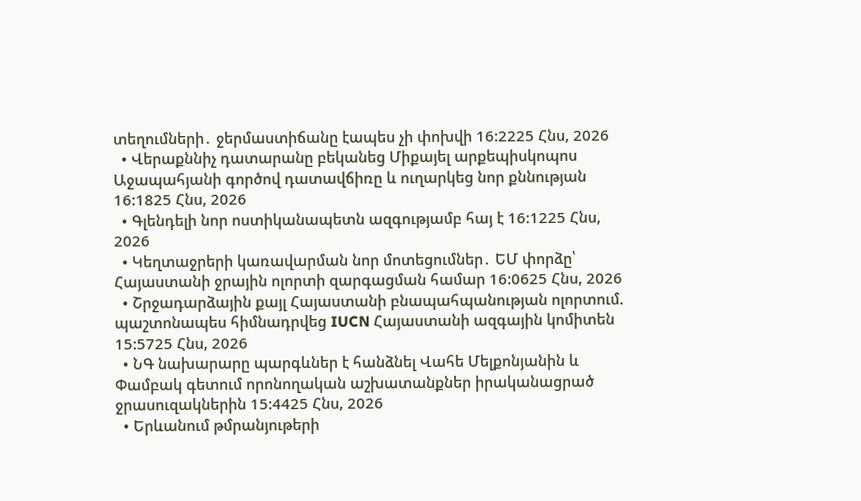տեղումների․ ջերմաստիճանը էապես չի փոխվի 16:2225 Հնս, 2026
  • Վերաքննիչ դատարանը բեկանեց Միքայել արքեպիսկոպոս Աջապահյանի գործով դատավճիռը և ուղարկեց նոր քննության 16:1825 Հնս, 2026
  • Գլենդելի նոր ոստիկանապետն ազգությամբ հայ է 16:1225 Հնս, 2026
  • Կեղտաջրերի կառավարման նոր մոտեցումներ․ ԵՄ փորձը՝ Հայաստանի ջրային ոլորտի զարգացման համար 16:0625 Հնս, 2026
  • Շրջադարձային քայլ Հայաստանի բնապահպանության ոլորտում. պաշտոնապես հիմնադրվեց IUCN Հայաստանի ազգային կոմիտեն 15:5725 Հնս, 2026
  • ՆԳ նախարարը պարգևներ է հանձնել Վահե Մելքոնյանին և Փամբակ գետում որոնողական աշխատանքներ իրականացրած ջրասուզակներին 15:4425 Հնս, 2026
  • Երևանում թմրանյութերի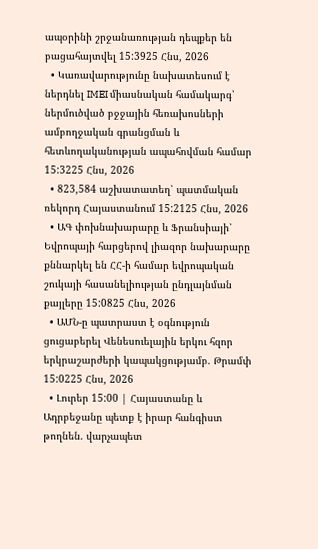ապօրինի շրջանառության դեպքեր են բացահայտվել 15:3925 Հնս, 2026
  • Կառավարությունը նախատեսում է ներդնել IMEI միասնական համակարգ՝ ներմուծված բջջային հեռախոսների ամբողջական գրանցման և հետևողականության ապահովման համար 15:3225 Հնս, 2026
  • 823,584 աշխատատեղ՝ պատմական ռեկորդ Հայաստանում 15:2125 Հնս, 2026
  • ԱԳ փոխնախարարը և Ֆրանսիայի՝ Եվրոպայի հարցերով լիազոր նախարարը քննարկել են ՀՀ-ի համար եվրոպական շուկայի հասանելիության ընդլայնման քայլերը 15:0825 Հնս, 2026
  • ԱՄՆ-ը պատրաստ է օգնություն ցուցաբերել Վենեսուելային երկու հզոր երկրաշարժերի կապակցությամբ. Թրամփ 15:0225 Հնս, 2026
  • Լուրեր 15:00 | Հայաստանը և Ադրբեջանը պետք է իրար հանգիստ թողնեն. վարչապետ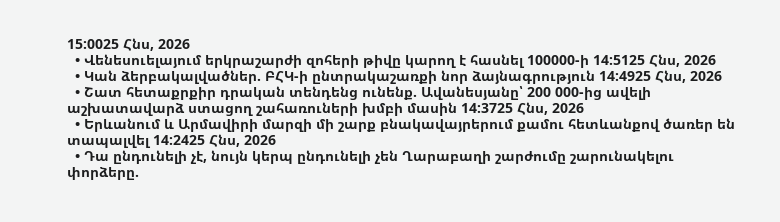15:0025 Հնս, 2026
  • Վենեսուելայում երկրաշարժի զոհերի թիվը կարող է հասնել 100000-ի 14:5125 Հնս, 2026
  • Կան ձերբակալվածներ. ԲՀԿ-ի ընտրակաշառքի նոր ձայնագրություն 14:4925 Հնս, 2026
  • Շատ հետաքրքիր դրական տենդենց ունենք. Ավանեսյանը՝ 200 000-ից ավելի աշխատավարձ ստացող շահառուների խմբի մասին 14:3725 Հնս, 2026
  • Երևանում և Արմավիրի մարզի մի շարք բնակավայրերում քամու հետևանքով ծառեր են տապալվել 14:2425 Հնս, 2026
  • Դա ընդունելի չէ, նույն կերպ ընդունելի չեն Ղարաբաղի շարժումը շարունակելու փորձերը.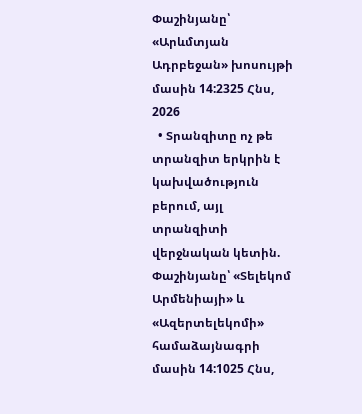Փաշինյանը՝ «Արևմտյան Ադրբեջան» խոսույթի մասին 14:2325 Հնս, 2026
  • Տրանզիտը ոչ թե տրանզիտ երկրին է կախվածություն բերում, այլ տրանզիտի վերջնական կետին. Փաշինյանը՝ «Տելեկոմ Արմենիայի» և «Ազերտելեկոմի» համաձայնագրի մասին 14:1025 Հնս,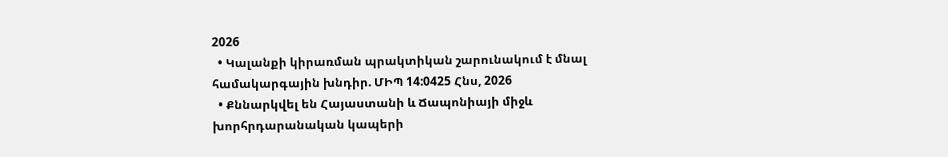2026
  • Կալանքի կիրառման պրակտիկան շարունակում է մնալ համակարգային խնդիր. ՄԻՊ 14:0425 Հնս, 2026
  • Քննարկվել են Հայաստանի և Ճապոնիայի միջև խորհրդարանական կապերի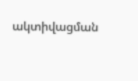ակտիվացման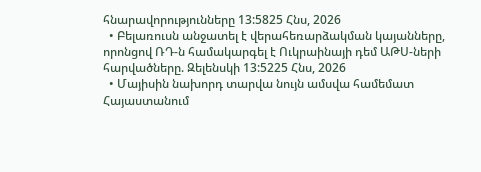հնարավորությունները 13:5825 Հնս, 2026
  • Բելառուսն անջատել է վերահեռարձակման կայանները, որոնցով ՌԴ-ն համակարգել է Ուկրաինայի դեմ ԱԹՍ-ների հարվածները. Զելենսկի 13:5225 Հնս, 2026
  • Մայիսին նախորդ տարվա նույն ամսվա համեմատ Հայաստանում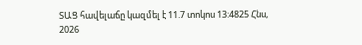ՏԱՑ հավելաճը կազմել է 11.7 տոկոս 13:4825 Հնս, 2026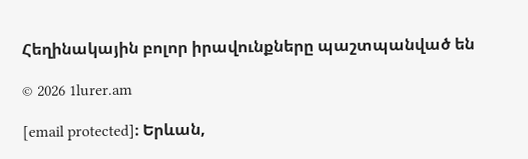Հեղինակային բոլոր իրավունքները պաշտպանված են

© 2026 1lurer.am

[email protected]։ Երևան,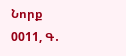Նորք 0011, Գ․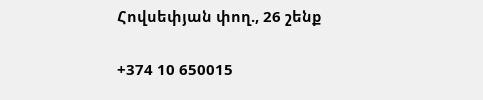Հովսեփյան փող., 26 շենք

+374 10 650015